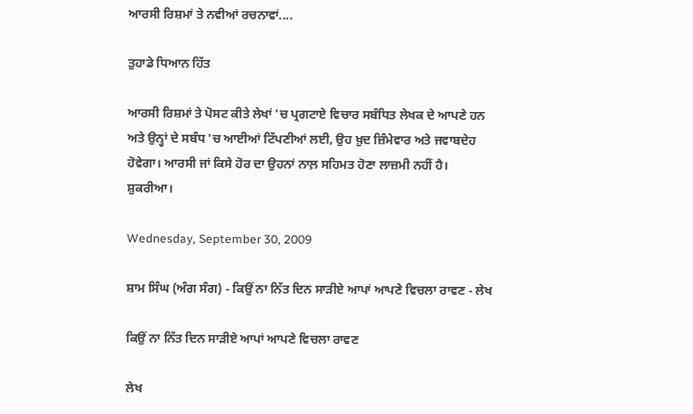ਆਰਸੀ ਰਿਸ਼ਮਾਂ ਤੇ ਨਵੀਆਂ ਰਚਨਾਵਾਂ....

ਤੁਹਾਡੇ ਧਿਆਨ ਹਿੱਤ

ਆਰਸੀ ਰਿਸ਼ਮਾਂ ਤੇ ਪੋਸਟ ਕੀਤੇ ਲੇਖਾਂ 'ਚ ਪ੍ਰਗਟਾਏ ਵਿਚਾਰ ਸਬੰਧਿਤ ਲੇਖਕ ਦੇ ਆਪਣੇ ਹਨ ਅਤੇ ਉਨ੍ਹਾਂ ਦੇ ਸਬੰਧ 'ਚ ਆਈਆਂ ਟਿੱਪਣੀਆਂ ਲਈ, ਉਹ ਖ਼ੁਦ ਜ਼ਿੰਮੇਵਾਰ ਅਤੇ ਜਵਾਬਦੇਹ ਹੋਵੇਗਾ। ਆਰਸੀ ਜਾਂ ਕਿਸੇ ਹੋਰ ਦਾ ਉਹਨਾਂ ਨਾਲ਼ ਸਹਿਮਤ ਹੋਣਾ ਲਾਜ਼ਮੀ ਨਹੀਂ ਹੈ। ਸ਼ੁਕਰੀਆ।

Wednesday, September 30, 2009

ਸ਼ਾਮ ਸਿੰਘ (ਅੰਗ ਸੰਗ) - ਕਿਉਂ ਨਾ ਨਿੱਤ ਦਿਨ ਸਾੜੀਏ ਆਪਾਂ ਆਪਣੇ ਵਿਚਲਾ ਰਾਵਣ - ਲੇਖ

ਕਿਉਂ ਨਾ ਨਿੱਤ ਦਿਨ ਸਾੜੀਏ ਆਪਾਂ ਆਪਣੇ ਵਿਚਲਾ ਰਾਵਣ

ਲੇਖ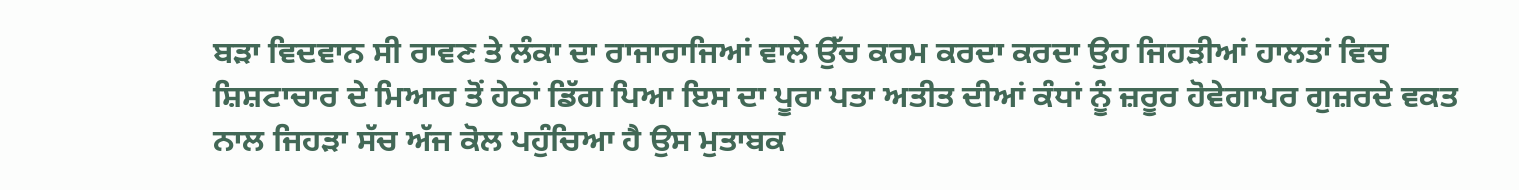ਬੜਾ ਵਿਦਵਾਨ ਸੀ ਰਾਵਣ ਤੇ ਲੰਕਾ ਦਾ ਰਾਜਾਰਾਜਿਆਂ ਵਾਲੇ ਉੱਚ ਕਰਮ ਕਰਦਾ ਕਰਦਾ ਉਹ ਜਿਹੜੀਆਂ ਹਾਲਤਾਂ ਵਿਚ ਸ਼ਿਸ਼ਟਾਚਾਰ ਦੇ ਮਿਆਰ ਤੋਂ ਹੇਠਾਂ ਡਿੱਗ ਪਿਆ ਇਸ ਦਾ ਪੂਰਾ ਪਤਾ ਅਤੀਤ ਦੀਆਂ ਕੰਧਾਂ ਨੂੰ ਜ਼ਰੂਰ ਹੋਵੇਗਾਪਰ ਗੁਜ਼ਰਦੇ ਵਕਤ ਨਾਲ ਜਿਹੜਾ ਸੱਚ ਅੱਜ ਕੋਲ ਪਹੁੰਚਿਆ ਹੈ ਉਸ ਮੁਤਾਬਕ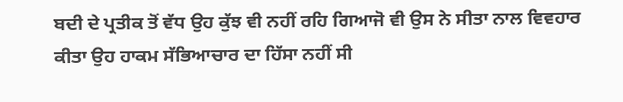ਬਦੀ ਦੇ ਪ੍ਰਤੀਕ ਤੋਂ ਵੱਧ ਉਹ ਕੁੱਝ ਵੀ ਨਹੀਂ ਰਹਿ ਗਿਆਜੋ ਵੀ ਉਸ ਨੇ ਸੀਤਾ ਨਾਲ ਵਿਵਹਾਰ ਕੀਤਾ ਉਹ ਹਾਕਮ ਸੱਭਿਆਚਾਰ ਦਾ ਹਿੱਸਾ ਨਹੀਂ ਸੀ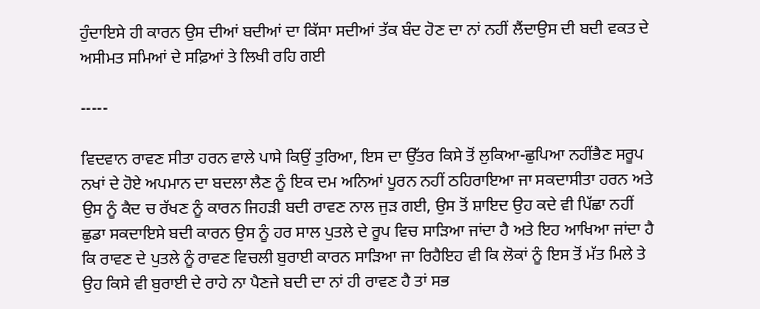ਹੁੰਦਾਇਸੇ ਹੀ ਕਾਰਨ ਉਸ ਦੀਆਂ ਬਦੀਆਂ ਦਾ ਕਿੱਸਾ ਸਦੀਆਂ ਤੱਕ ਬੰਦ ਹੋਣ ਦਾ ਨਾਂ ਨਹੀਂ ਲੈਂਦਾਉਸ ਦੀ ਬਦੀ ਵਕਤ ਦੇ ਅਸੀਮਤ ਸਮਿਆਂ ਦੇ ਸਫ਼ਿਆਂ ਤੇ ਲਿਖੀ ਰਹਿ ਗਈ

-----

ਵਿਦਵਾਨ ਰਾਵਣ ਸੀਤਾ ਹਰਨ ਵਾਲੇ ਪਾਸੇ ਕਿਉਂ ਤੁਰਿਆ, ਇਸ ਦਾ ਉੱਤਰ ਕਿਸੇ ਤੋਂ ਲੁਕਿਆ-ਛੁਪਿਆ ਨਹੀਂਭੈਣ ਸਰੂਪ ਨਖਾਂ ਦੇ ਹੋਏ ਅਪਮਾਨ ਦਾ ਬਦਲਾ ਲੈਣ ਨੂੰ ਇਕ ਦਮ ਅਨਿਆਂ ਪੂਰਨ ਨਹੀਂ ਠਹਿਰਾਇਆ ਜਾ ਸਕਦਾਸੀਤਾ ਹਰਨ ਅਤੇ ਉਸ ਨੂੰ ਕੈਦ ਚ ਰੱਖਣ ਨੂੰ ਕਾਰਨ ਜਿਹੜੀ ਬਦੀ ਰਾਵਣ ਨਾਲ ਜੁੜ ਗਈ, ਉਸ ਤੋਂ ਸ਼ਾਇਦ ਉਹ ਕਦੇ ਵੀ ਪਿੱਛਾ ਨਹੀਂ ਛੁਡਾ ਸਕਦਾਇਸੇ ਬਦੀ ਕਾਰਨ ਉਸ ਨੂੰ ਹਰ ਸਾਲ ਪੁਤਲੇ ਦੇ ਰੂਪ ਵਿਚ ਸਾੜਿਆ ਜਾਂਦਾ ਹੈ ਅਤੇ ਇਹ ਆਖਿਆ ਜਾਂਦਾ ਹੈ ਕਿ ਰਾਵਣ ਦੇ ਪੁਤਲੇ ਨੂੰ ਰਾਵਣ ਵਿਚਲੀ ਬੁਰਾਈ ਕਾਰਨ ਸਾੜਿਆ ਜਾ ਰਿਹੈਇਹ ਵੀ ਕਿ ਲੋਕਾਂ ਨੂੰ ਇਸ ਤੋਂ ਮੱਤ ਮਿਲੇ ਤੇ ਉਹ ਕਿਸੇ ਵੀ ਬੁਰਾਈ ਦੇ ਰਾਹੇ ਨਾ ਪੈਣਜੇ ਬਦੀ ਦਾ ਨਾਂ ਹੀ ਰਾਵਣ ਹੈ ਤਾਂ ਸਭ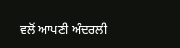ਵਲੋਂ ਆਪਣੀ ਅੰਦਰਲੀ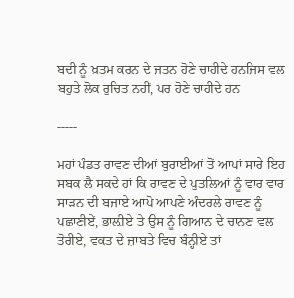ਬਦੀ ਨੂੰ ਖ਼ਤਮ ਕਰਨ ਦੇ ਜਤਨ ਹੋਣੇ ਚਾਹੀਦੇ ਹਨਜਿਸ ਵਲ ਬਹੁਤੇ ਲੋਕ ਰੁਚਿਤ ਨਹੀਂ, ਪਰ ਹੋਣੇ ਚਾਹੀਦੇ ਹਨ

-----

ਮਹਾਂ ਪੰਡਤ ਰਾਵਣ ਦੀਆਂ ਬੁਰਾਈਆਂ ਤੋਂ ਆਪਾਂ ਸਾਰੇ ਇਹ ਸਬਕ ਲੈ ਸਕਦੇ ਹਾਂ ਕਿ ਰਾਵਣ ਦੇ ਪੁਤਲਿਆਂ ਨੂੰ ਵਾਰ ਵਾਰ ਸਾੜਨ ਦੀ ਬਜਾਏ ਆਪੋ ਆਪਣੇ ਅੰਦਰਲੇ ਰਾਵਣ ਨੂੰ ਪਛਾਣੀਏਂ, ਭਾਲ਼ੀਏ ਤੇ ਉਸ ਨੂੰ ਗਿਆਨ ਦੇ ਚਾਨਣ ਵਲ ਤੋਰੀਏ, ਵਕਤ ਦੇ ਜ਼ਾਬਤੇ ਵਿਚ ਬੰਨ੍ਹੀਏ ਤਾਂ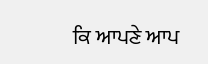ਕਿ ਆਪਣੇ ਆਪ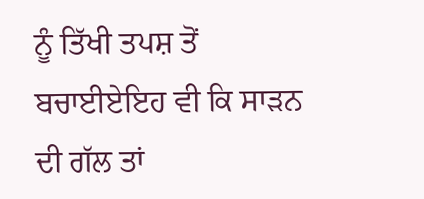ਨੂੰ ਤਿੱਖੀ ਤਪਸ਼ ਤੋਂ ਬਚਾਈਏਇਹ ਵੀ ਕਿ ਸਾੜਨ ਦੀ ਗੱਲ ਤਾਂ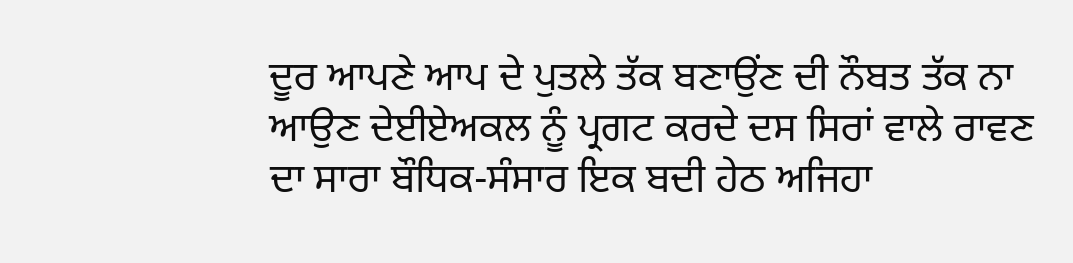ਦੂਰ ਆਪਣੇ ਆਪ ਦੇ ਪੁਤਲੇ ਤੱਕ ਬਣਾਉਂਣ ਦੀ ਨੌਬਤ ਤੱਕ ਨਾ ਆਉਣ ਦੇਈਏਅਕਲ ਨੂੰ ਪ੍ਰਗਟ ਕਰਦੇ ਦਸ ਸਿਰਾਂ ਵਾਲੇ ਰਾਵਣ ਦਾ ਸਾਰਾ ਬੌਧਿਕ-ਸੰਸਾਰ ਇਕ ਬਦੀ ਹੇਠ ਅਜਿਹਾ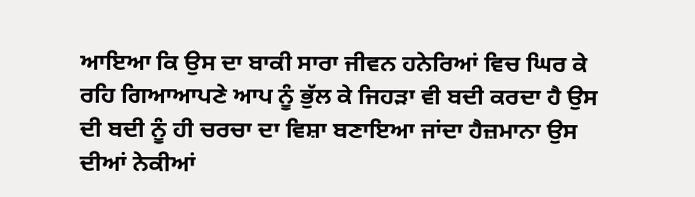ਆਇਆ ਕਿ ਉਸ ਦਾ ਬਾਕੀ ਸਾਰਾ ਜੀਵਨ ਹਨੇਰਿਆਂ ਵਿਚ ਘਿਰ ਕੇ ਰਹਿ ਗਿਆਆਪਣੇ ਆਪ ਨੂੰ ਭੁੱਲ ਕੇ ਜਿਹੜਾ ਵੀ ਬਦੀ ਕਰਦਾ ਹੈ ਉਸ ਦੀ ਬਦੀ ਨੂੰ ਹੀ ਚਰਚਾ ਦਾ ਵਿਸ਼ਾ ਬਣਾਇਆ ਜਾਂਦਾ ਹੈਜ਼ਮਾਨਾ ਉਸ ਦੀਆਂ ਨੇਕੀਆਂ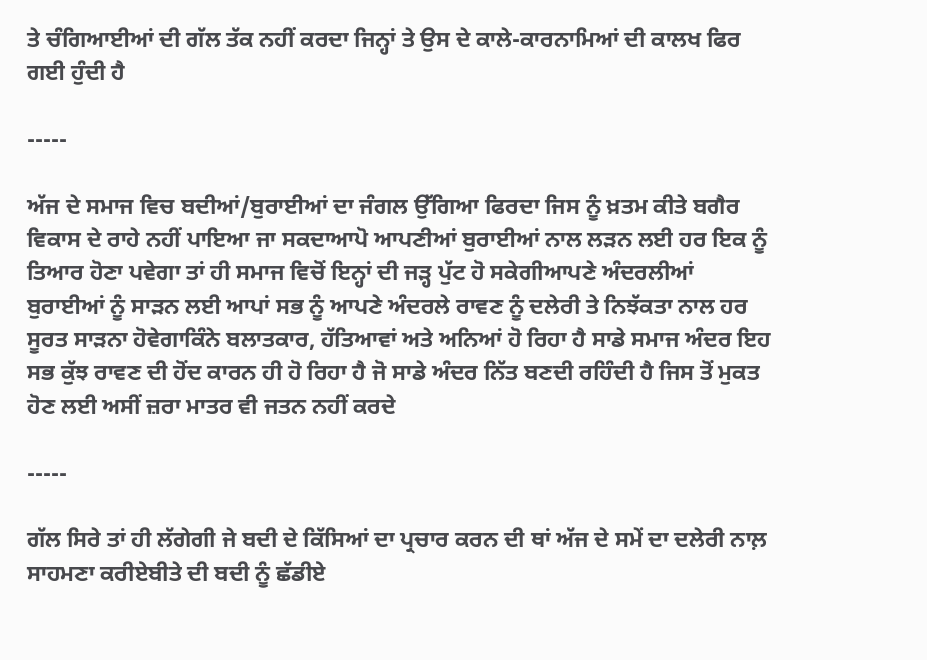ਤੇ ਚੰਗਿਆਈਆਂ ਦੀ ਗੱਲ ਤੱਕ ਨਹੀਂ ਕਰਦਾ ਜਿਨ੍ਹਾਂ ਤੇ ਉਸ ਦੇ ਕਾਲੇ-ਕਾਰਨਾਮਿਆਂ ਦੀ ਕਾਲਖ ਫਿਰ ਗਈ ਹੁੰਦੀ ਹੈ

-----

ਅੱਜ ਦੇ ਸਮਾਜ ਵਿਚ ਬਦੀਆਂ/ਬੁਰਾਈਆਂ ਦਾ ਜੰਗਲ ਉੱਗਿਆ ਫਿਰਦਾ ਜਿਸ ਨੂੰ ਖ਼ਤਮ ਕੀਤੇ ਬਗੈਰ ਵਿਕਾਸ ਦੇ ਰਾਹੇ ਨਹੀਂ ਪਾਇਆ ਜਾ ਸਕਦਾਆਪੋ ਆਪਣੀਆਂ ਬੁਰਾਈਆਂ ਨਾਲ ਲੜਨ ਲਈ ਹਰ ਇਕ ਨੂੰ ਤਿਆਰ ਹੋਣਾ ਪਵੇਗਾ ਤਾਂ ਹੀ ਸਮਾਜ ਵਿਚੋਂ ਇਨ੍ਹਾਂ ਦੀ ਜੜ੍ਹ ਪੁੱਟ ਹੋ ਸਕੇਗੀਆਪਣੇ ਅੰਦਰਲੀਆਂ ਬੁਰਾਈਆਂ ਨੂੰ ਸਾੜਨ ਲਈ ਆਪਾਂ ਸਭ ਨੂੰ ਆਪਣੇ ਅੰਦਰਲੇ ਰਾਵਣ ਨੂੰ ਦਲੇਰੀ ਤੇ ਨਿਝੱਕਤਾ ਨਾਲ ਹਰ ਸੂਰਤ ਸਾੜਨਾ ਹੋਵੇਗਾਕਿੰਨੇ ਬਲਾਤਕਾਰ, ਹੱਤਿਆਵਾਂ ਅਤੇ ਅਨਿਆਂ ਹੋ ਰਿਹਾ ਹੈ ਸਾਡੇ ਸਮਾਜ ਅੰਦਰ ਇਹ ਸਭ ਕੁੱਝ ਰਾਵਣ ਦੀ ਹੋਂਦ ਕਾਰਨ ਹੀ ਹੋ ਰਿਹਾ ਹੈ ਜੋ ਸਾਡੇ ਅੰਦਰ ਨਿੱਤ ਬਣਦੀ ਰਹਿੰਦੀ ਹੈ ਜਿਸ ਤੋਂ ਮੁਕਤ ਹੋਣ ਲਈ ਅਸੀਂ ਜ਼ਰਾ ਮਾਤਰ ਵੀ ਜਤਨ ਨਹੀਂ ਕਰਦੇ

-----

ਗੱਲ ਸਿਰੇ ਤਾਂ ਹੀ ਲੱਗੇਗੀ ਜੇ ਬਦੀ ਦੇ ਕਿੱਸਿਆਂ ਦਾ ਪ੍ਰਚਾਰ ਕਰਨ ਦੀ ਥਾਂ ਅੱਜ ਦੇ ਸਮੇਂ ਦਾ ਦਲੇਰੀ ਨਾਲ਼ ਸਾਹਮਣਾ ਕਰੀਏਬੀਤੇ ਦੀ ਬਦੀ ਨੂੰ ਛੱਡੀਏ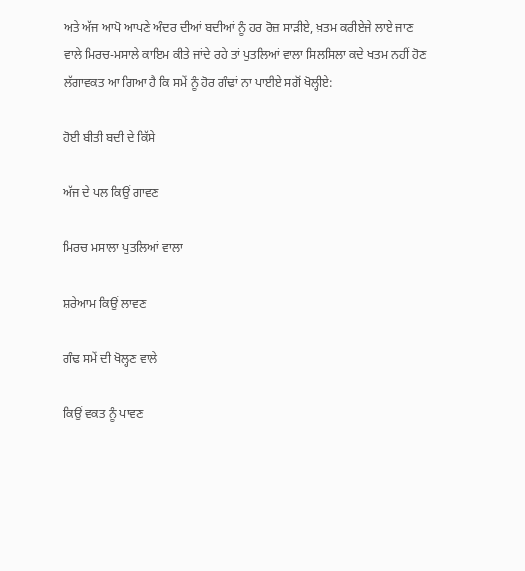ਅਤੇ ਅੱਜ ਆਪੋ ਆਪਣੇ ਅੰਦਰ ਦੀਆਂ ਬਦੀਆਂ ਨੂੰ ਹਰ ਰੋਜ਼ ਸਾੜੀਏ, ਖ਼ਤਮ ਕਰੀਏਜੇ ਲਾਏ ਜਾਣ ਵਾਲੇ ਮਿਰਚ-ਮਸਾਲੇ ਕਾਇਮ ਕੀਤੇ ਜਾਂਦੇ ਰਹੇ ਤਾਂ ਪੁਤਲਿਆਂ ਵਾਲਾ ਸਿਲਸਿਲਾ ਕਦੇ ਖਤਮ ਨਹੀਂ ਹੋਣ ਲੱਗਾਵਕਤ ਆ ਗਿਆ ਹੈ ਕਿ ਸਮੇਂ ਨੂੰ ਹੋਰ ਗੰਢਾਂ ਨਾ ਪਾਈਏ ਸਗੋਂ ਖੋਲ੍ਹੀਏ:

ਹੋਈ ਬੀਤੀ ਬਦੀ ਦੇ ਕਿੱਸੇ

ਅੱਜ ਦੇ ਪਲ ਕਿਉਂ ਗਾਵਣ

ਮਿਰਚ ਮਸਾਲਾ ਪੁਤਲਿਆਂ ਵਾਲਾ

ਸ਼ਰੇਆਮ ਕਿਉਂ ਲਾਵਣ

ਗੰਢ ਸਮੇਂ ਦੀ ਖੋਲ੍ਹਣ ਵਾਲੇ

ਕਿਉਂ ਵਕਤ ਨੂੰ ਪਾਵਣ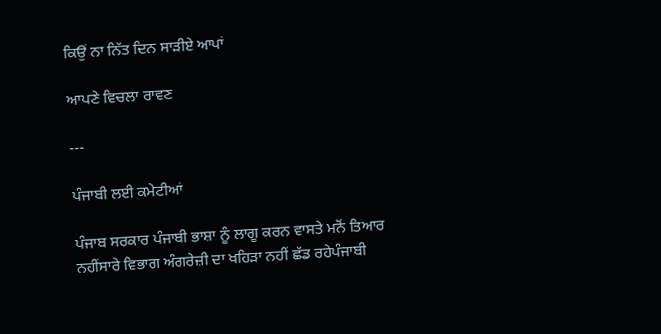ਕਿਉਂ ਨਾ ਨਿੱਤ ਦਿਨ ਸਾੜੀਏ ਆਪਾਂ

ਆਪਣੇ ਵਿਚਲਾ ਰਾਵਣ

---

ਪੰਜਾਬੀ ਲਈ ਕਮੇਟੀਆਂ

ਪੰਜਾਬ ਸਰਕਾਰ ਪੰਜਾਬੀ ਭਾਸ਼ਾ ਨੂੰ ਲਾਗੂ ਕਰਨ ਵਾਸਤੇ ਮਨੋਂ ਤਿਆਰ ਨਹੀਂਸਾਰੇ ਵਿਭਾਗ ਅੰਗਰੇਜ਼ੀ ਦਾ ਖਹਿੜਾ ਨਹੀਂ ਛੱਡ ਰਹੇਪੰਜਾਬੀ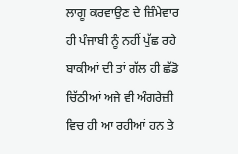ਲਾਗੂ ਕਰਵਾਉਣ ਦੇ ਜ਼ਿੰਮੇਵਾਰ ਹੀ ਪੰਜਾਬੀ ਨੂੰ ਨਹੀਂ ਪੁੱਛ ਰਹੇ ਬਾਕੀਆਂ ਦੀ ਤਾਂ ਗੱਲ ਹੀ ਛੱਡੋ ਚਿੱਠੀਆਂ ਅਜੇ ਵੀ ਅੰਗਰੇਜ਼ੀ ਵਿਚ ਹੀ ਆ ਰਹੀਆਂ ਹਨ ਤੇ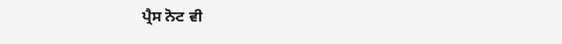ਪ੍ਰੈਸ ਨੋਟ ਵੀ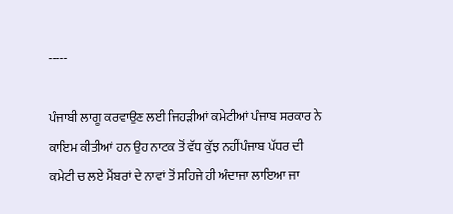-----

ਪੰਜਾਬੀ ਲਾਗੂ ਕਰਵਾਉਣ ਲਈ ਜਿਹੜੀਆਂ ਕਮੇਟੀਆਂ ਪੰਜਾਬ ਸਰਕਾਰ ਨੇ ਕਾਇਮ ਕੀਤੀਆਂ ਹਨ ਉਹ ਨਾਟਕ ਤੋਂ ਵੱਧ ਕੁੱਝ ਨਹੀਂਪੰਜਾਬ ਪੱਧਰ ਦੀ ਕਮੇਟੀ ਚ ਲਏ ਮੈਂਬਰਾਂ ਦੇ ਨਾਵਾਂ ਤੋਂ ਸਹਿਜੇ ਹੀ ਅੰਦਾਜਾ ਲਾਇਆ ਜਾ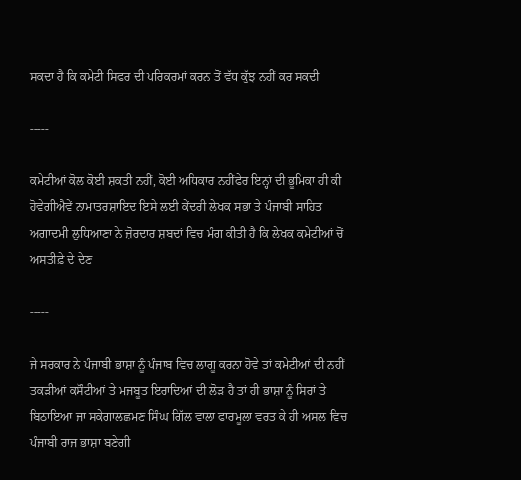ਸਕਦਾ ਹੈ ਕਿ ਕਮੇਟੀ ਸਿਫਰ ਦੀ ਪਰਿਕਰਮਾਂ ਕਰਨ ਤੋਂ ਵੱਧ ਕੁੱਝ ਨਹੀਂ ਕਰ ਸਕਦੀ

-----

ਕਮੇਟੀਆਂ ਕੋਲ ਕੋਈ ਸ਼ਕਤੀ ਨਹੀਂ, ਕੋਈ ਅਧਿਕਾਰ ਨਹੀਂਫੇਰ ਇਨ੍ਹਾਂ ਦੀ ਭੂਮਿਕਾ ਹੀ ਕੀ ਹੋਵੇਗੀਐਵੇਂ ਨਾਮਾਤਰਸ਼ਾਇਦ ਇਸੇ ਲਈ ਕੇਂਦਰੀ ਲੇਖਕ ਸਭਾ ਤੇ ਪੰਜਾਬੀ ਸਾਹਿਤ ਅਗਾਦਮੀ ਲੁਧਿਆਣਾ ਨੇ ਜ਼ੋਰਦਾਰ ਸ਼ਬਦਾਂ ਵਿਚ ਮੰਗ ਕੀਤੀ ਹੈ ਕਿ ਲੇਖਕ ਕਮੇਟੀਆਂ ਚੋਂ ਅਸਤੀਫ਼ੇ ਦੇ ਦੇਣ

-----

ਜੇ ਸਰਕਾਰ ਨੇ ਪੰਜਾਬੀ ਭਾਸ਼ਾ ਨੂੰ ਪੰਜਾਬ ਵਿਚ ਲਾਗੂ ਕਰਨਾ ਹੋਵੇ ਤਾਂ ਕਮੇਟੀਆਂ ਦੀ ਨਹੀਂ ਤਕੜੀਆਂ ਕਸੌਟੀਆਂ ਤੇ ਮਜਬੂਤ ਇਰਾਦਿਆਂ ਦੀ ਲੋੜ ਹੈ ਤਾਂ ਹੀ ਭਾਸ਼ਾ ਨੂੰ ਸਿਰਾਂ ਤੇ ਬਿਠਾਇਆ ਜਾ ਸਕੇਗਾਲਛਮਣ ਸਿੰਘ ਗਿੱਲ ਵਾਲਾ ਫਾਰਮੂਲਾ ਵਰਤ ਕੇ ਹੀ ਅਸਲ ਵਿਚ ਪੰਜਾਬੀ ਰਾਜ ਭਾਸ਼ਾ ਬਣੇਗੀ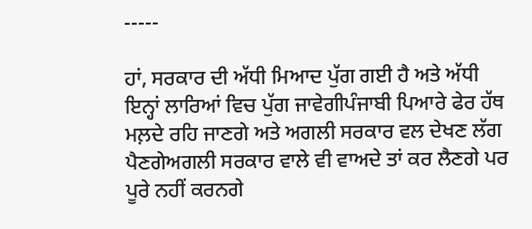-----

ਹਾਂ, ਸਰਕਾਰ ਦੀ ਅੱਧੀ ਮਿਆਦ ਪੁੱਗ ਗਈ ਹੈ ਅਤੇ ਅੱਧੀ ਇਨ੍ਹਾਂ ਲਾਰਿਆਂ ਵਿਚ ਪੁੱਗ ਜਾਵੇਗੀਪੰਜਾਬੀ ਪਿਆਰੇ ਫੇਰ ਹੱਥ ਮਲ਼ਦੇ ਰਹਿ ਜਾਣਗੇ ਅਤੇ ਅਗਲੀ ਸਰਕਾਰ ਵਲ ਦੇਖਣ ਲੱਗ ਪੈਣਗੇਅਗਲੀ ਸਰਕਾਰ ਵਾਲੇ ਵੀ ਵਾਅਦੇ ਤਾਂ ਕਰ ਲੈਣਗੇ ਪਰ ਪੂਰੇ ਨਹੀਂ ਕਰਨਗੇ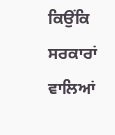ਕਿਉਂਕਿ ਸਰਕਾਰਾਂ ਵਾਲਿਆਂ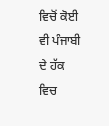ਵਿਚੋਂ ਕੋਈ ਵੀ ਪੰਜਾਬੀ ਦੇ ਹੱਕ ਵਿਚ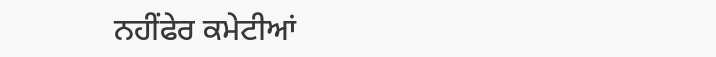ਨਹੀਂਫੇਰ ਕਮੇਟੀਆਂ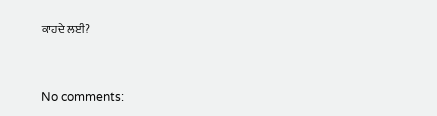ਕਾਹਦੇ ਲਈ?


No comments: